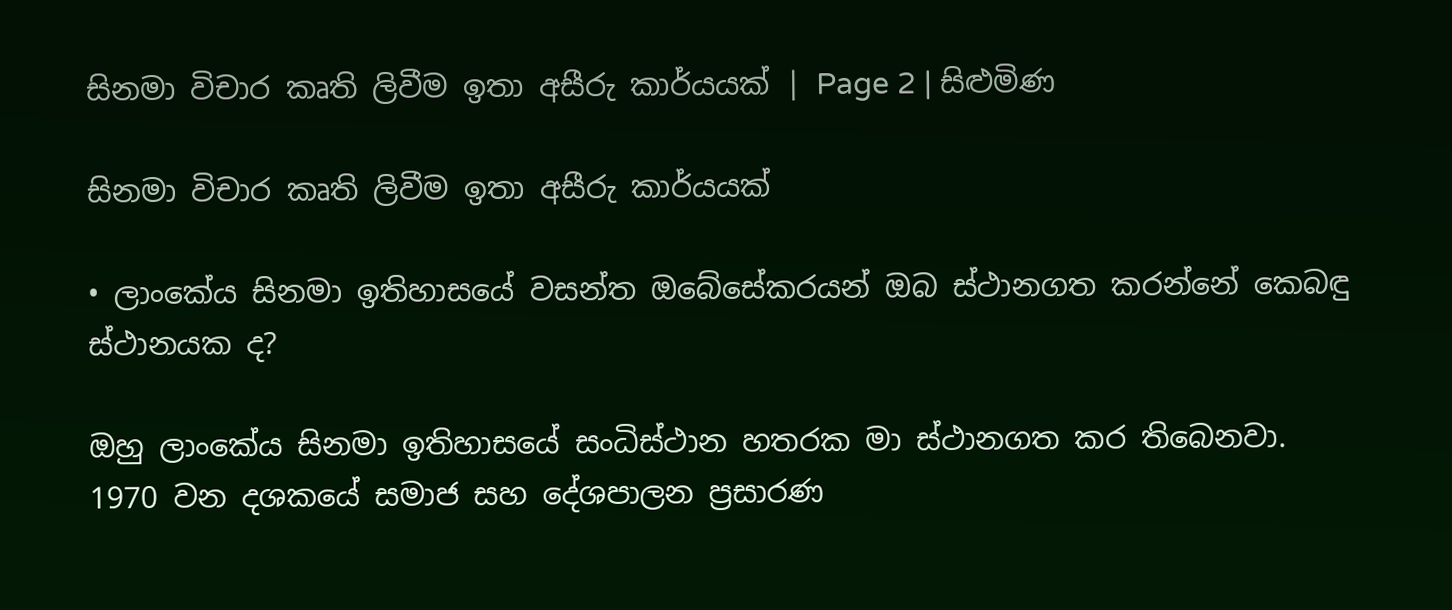සිනමා විචාර කෘති ලිවීම ඉතා අසීරු කාර්යයක් | Page 2 | සිළුමිණ

සිනමා විචාර කෘති ලිවීම ඉතා අසීරු කාර්යයක්

• ලාංකේය සිනමා ඉතිහාසයේ වසන්ත ඔබේසේකරයන් ඔබ ස්ථානගත කරන්නේ කෙබඳු ස්ථානයක ද?

ඔහු ලාංකේය සිනමා ඉතිහාසයේ සංධිස්ථාන හතරක මා ස්ථානගත කර තිබෙනවා. 1970 වන දශකයේ සමාජ සහ දේශපාලන ප්‍රසාරණ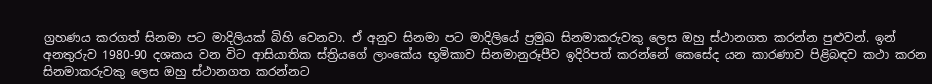ග්‍රහණය කරගත් සිනමා පට මාදිලියක් බිහි වෙනවා. ඒ අනුව සිනමා පට මාදිලියේ ප්‍රමුඛ සිනමාකරුවකු ලෙස ඔහු ස්ථානගත කරන්න පුළුවන්. ඉන් අනතුරුව 1980-90 දශකය වන විට ආසියාතික ස්ත්‍රියගේ ලාංකේය භූමිකාව සිනමානුරූපීව ඉදිරිපත් කරන්නේ කෙසේද යන කාරණාව පිළිබඳව කථා කරන සිනමාකරුවකු ලෙස ඔහු ස්ථානගත කරන්නට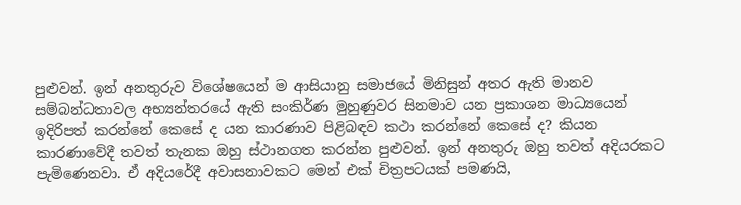පුළුවන්. ඉන් අනතුරුව විශේෂයෙන් ම ආසියානු සමාජයේ මිනිසුන් අතර ඇති මානව සම්බන්ධතාවල අභ්‍යන්තරයේ ඇති සංකිර්ණ මුහුණුවර සිනමාව යන ප්‍රකාශන මාධ්‍යයෙන් ඉදිරිපත් කරන්නේ කෙසේ ද යන කාරණාව පිළිබඳව කථා කරන්නේ කෙසේ ද? කියන කාරණාවේදී තවත් තැනක ඔහු ස්ථානගත කරන්න පුළුවන්. ඉන් අනතුරු ඔහු තවත් අදියරකට පැමිණෙනවා. ඒ අදියරේදී අවාසනාවකට මෙන් එක් චිත්‍රපටයක් පමණයි,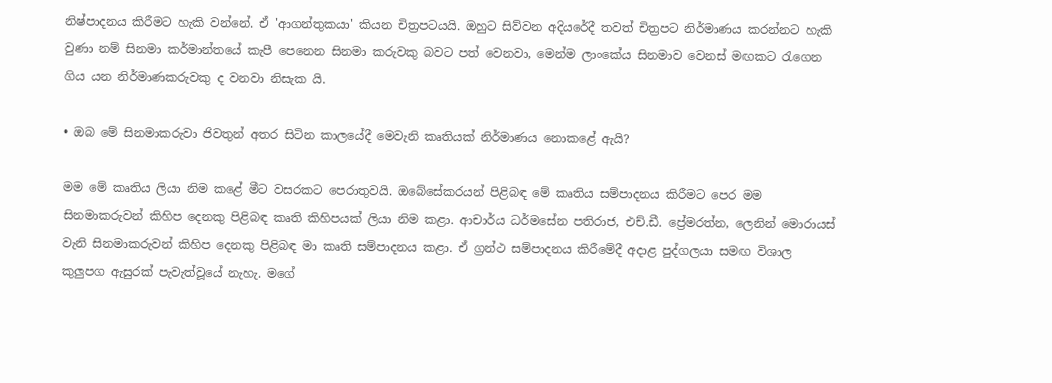නිෂ්පාදනය කිරීමට හැකි වන්නේ. ඒ 'ආගන්තුකයා' කියන චිත්‍රපටයයි. ඔහුට සිව්වන අදියරේදී තවත් චිත්‍රපට නිර්මාණය කරන්නට හැකි වුණා නම් සිනමා කර්මාන්තයේ කැපී පෙනෙන සිනමා කරුවකු බවට පත් වෙනවා, මෙන්ම ලාංකේය සිනමාව වෙනස් මඟකට රැගෙන ගිය යන නිර්මාණකරුවකු ද වනවා නිසැක යි‍.

• ඔබ මේ සිනමාකරුවා ජිවතුන් අතර සිටින කාලයේදී මෙවැනි කෘතියක් නිර්මාණය නොකළේ ඇයි?

මම මේ කෘතිය ලියා නිම කළේ මීට වසරකට පෙරාතුවයි. ඔබේසේකරයන් පිළිබඳ මේ කෘතිය සම්පාදනය කිරීමට පෙර මම සිනමාකරුවන් කිහිප දෙනකු පිළිබඳ කෘති කිහිපයක් ලියා නිම කළා. ආචාර්ය ධර්මසේන පතිරාජ, එච්.ඩී. ප්‍රේමරත්න, ලෙනින් මොරායස් වැනි සිනමාකරුවන් කිහිප දෙනකු පිළිබඳ මා කෘති සම්පාදනය කළා. ඒ ග්‍රන්ථ සම්පාදනය කිරීමේදී අදාළ පුද්ගලයා සමඟ විශාල කුලුපග ඇසුරක් පැවැත්වූයේ නැහැ. මගේ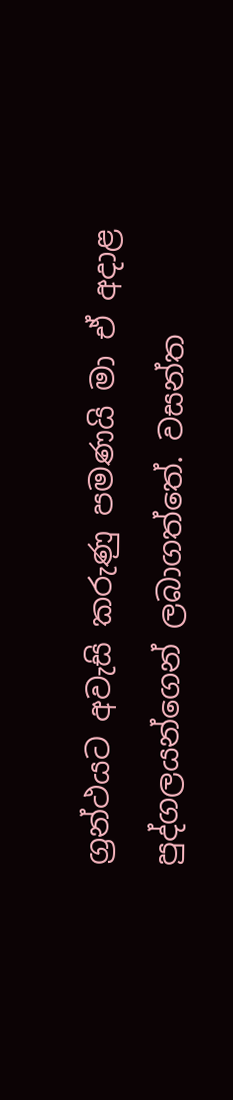ග්‍රන්ථයට අවැසි කරුණු පමණයි මා ඒ අදාළ පුද්ගලයන්ගෙන් ලබාග‍ත්තේ‍. වසන්ත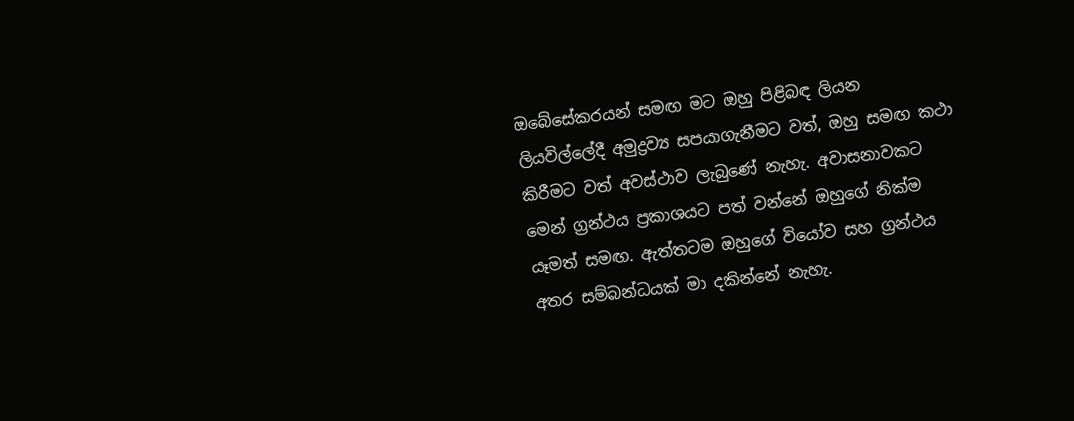ඔබේසේකරයන් සමඟ මට ඔහු පිළිබඳ ලියන ලියවිල්ලේදී අමුද්‍රව්‍ය සපයාගැනීමට වත්, ඔහු සමඟ කථා කිරීමට වත් අවස්ථාව ලැබුණේ නැහැ. අවාසනාවකට මෙන් ග්‍රන්ථය ප්‍රකාශයට පත් වන්නේ ඔහුගේ නික්ම යෑමත් සමඟ. ඇත්තටම ඔහුගේ වියෝව සහ ග්‍රන්ථය අතර සම්බන්ධයක් මා දකින්නේ නැහැ.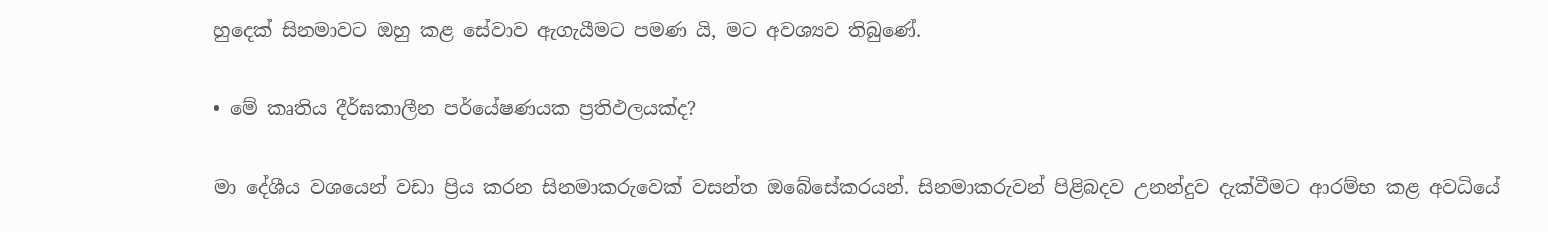හුදෙක් සිනමාවට ඔහු කළ සේවාව ඇගැයීමට පමණ යි, මට අවශ්‍යව තිබුණේ.

• මේ කෘතිය දීර්ඝකාලීන පර්යේෂණයක ප්‍රතිඵලයක්ද?

මා දේශීය වශයෙන් වඩා ප්‍රිය කරන සිනමාකරුවෙක් වසන්ත ඔබේසේකරයන්. සිනමාකරුවන් පිළිබදව උනන්දුව දැක්වීමට ආරම්භ කළ අවධියේ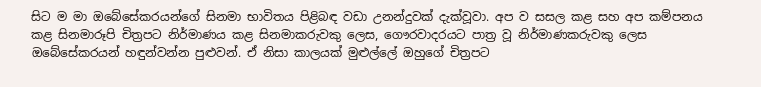සිට ම මා ඔබේසේකරයන්ගේ සිනමා භාවිතය පිළිබඳ වඩා උනන්දුවක් දැක්වූවා. අප ව සසල කළ සහ අප කම්පනය කළ සිනමාරූපි චිත්‍රපට නිර්මාණය කළ සිනමාකරුවකු‍ ලෙස, ගෞරවාදරයට පාත්‍ර වූ නිර්මාණකරුවකු ලෙස ඔබේසේකරයන් හඳුන්වන්න පුළුවන්. ඒ නිසා කාලයක් මුළුල්ලේ ඔහුගේ චිත්‍රපට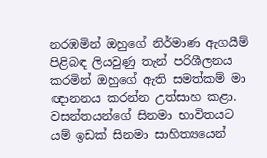නරඹමින් ඔහුගේ නිර්මාණ ඇගයීම් පිළිබඳ ලියවුණු තැන් පරිශීලනය කරමින් ඔහුගේ ඇති සමත්කම් මා ඥානනය කරන්න උත්සාහ කළා. වසන්තයන්ගේ සිනමා භාවිතයට යම් ඉඩක් සිනමා සාහිත්‍යයෙන්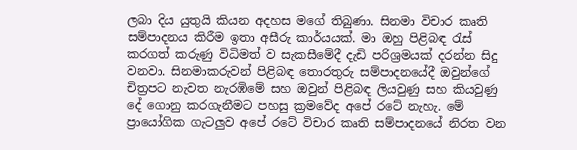ලබා දිය යුතුයි කියන අදහස මගේ තිබුණා. සිනමා විචාර කෘති සම්පාදනය කිරීම ඉතා අසීරු කාර්යයක්. මා ඔහු පිළිබඳ රැස් කරගත් කරුණු විධිමත් ව සැකසීමේදී දැඩි පරිශ්‍රමයක් දරන්න සිදු වනවා. සිනමාකරුවන් පිළිබඳ තොරතුරු සම්පාදනයේදී ඔවුන්ගේ චිත්‍රපට නැවත නැරඹිමේ සහ ඔවුන් පිළිබඳ ලියවුණු සහ කියවුණු දේ ගොනු කරගැනීමට පහසු ක්‍රමවේද අපේ රටේ නැහැ. මේ ප්‍රායෝගික ගැටලුව අපේ රටේ විචාර කෘති සම්පාදනයේ නිරත වන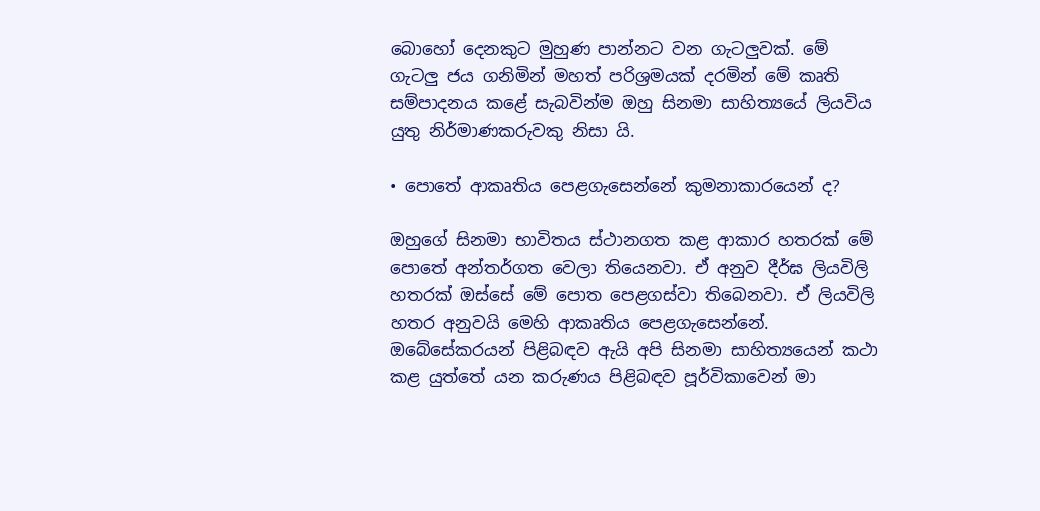බොහෝ දෙනකුට මුහුණ පාන්නට වන ගැටලුවක්. මේ ගැටලු ජය ගනිමින් මහත් පරිශ්‍රමයක් දරමින් මේ කෘති සම්පාදනය කළේ සැබවින්ම ඔහු සිනමා සාහිත්‍යයේ ලියවිය යුතු නිර්මාණකරුවකු නිසා යි.

• පොතේ ආකෘතිය පෙළගැසෙන්නේ කුමනාකාරයෙන් ද?

ඔහුගේ සිනමා භාවිතය ස්ථානගත කළ ආකාර හතරක් මේ පොතේ අන්තර්ගත වෙලා තියෙනවා. ඒ අනුව දීර්ඝ ලියවිලි හතරක් ඔස්සේ මේ පොත පෙළගස්වා තිබෙනවා. ඒ ලියවිලි හතර අනුවයි මෙහි ආකෘතිය පෙළගැසෙන්නේ. ඔබේසේකරයන් පිළිබඳව ඇයි අපි සිනමා සාහිත්‍යයෙන් කථා කළ යුත්තේ යන කරුණය පිළිබඳව පූර්විකාවෙන් මා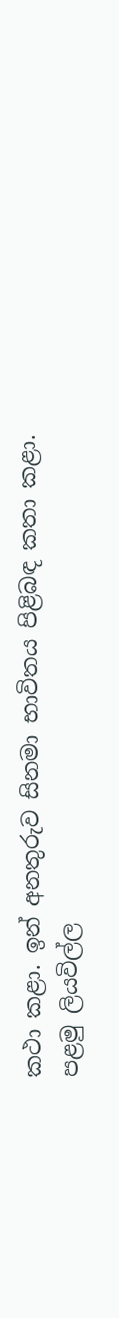කථා කළා. ඉන් අනතුරුව සිනමා භාවිතය පිළිබඳ කතා කළා. පළමු ලියවිල්ල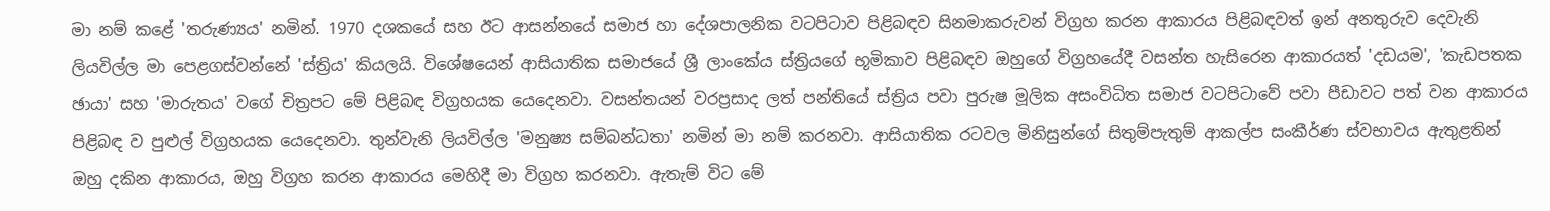මා නම් කළේ 'තරුණ්‍යය' නමින්. 1970 දශ‍කයේ සහ ඊට ආසන්නයේ සමාජ හා දේශපාලනික වටපිටාව පිළිබඳව සිනමාකරුවන් විග්‍රහ කරන ආකාරය පිළිබඳවත් ඉන් අනතුරුව දෙවැනි ලියවිල්ල මා පෙළගස්වන්නේ 'ස්ත්‍රිය' කියලයි. විශේෂයෙන් ආසියාතික සමාජයේ ශ්‍රී ලාංකේය ස්ත්‍රියගේ භූමිකාව පිළිබඳව ඔහුගේ විග්‍රහයේදී වසන්ත හැසිරෙන ආකාරයත් 'දඩයම', 'කැඩපතක ඡායා' සහ 'මාරුතය' වගේ චිත්‍රපට මේ පිළිබඳ විග්‍රහයක යෙදෙනවා. වසන්තයන් වරප්‍රසාද ලත් පන්තියේ ස්ත්‍රිය‍ පවා පුරුෂ මූලික අසංවිධිත සමාජ වටපිටාවේ පවා පීඩාවට පත් වන ආකාරය පිළිබඳ ව පුළුල් විග්‍රහයක යෙදෙනවා. තුන්වැනි ලියවිල්ල 'මනුෂ්‍ය සම්බන්ධතා' නමින් මා නම් කරනවා. ආසියාතික රටවල මිනිසුන්ගේ සිතුම්පැතුම් ආකල්ප සංකීර්ණ ස්වභාවය ඇතුළතින් ඔහු දකින ආකාරය, ඔහු විග්‍රහ කරන ආකාරය මෙහිදී මා විග්‍රහ කරනවා. ඇතැම් විට මේ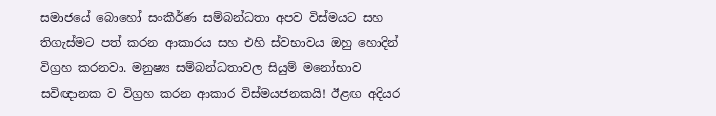සමාජයේ බොහෝ සංකීර්ණ සම්බන්ධතා අපව විස්මයට සහ තිගැස්මට පත් කරන ආකාරය සහ එහි ස්වභාවය ඔහු හොදින් විග්‍රහ කරනවා. මනුෂ්‍ය සම්බන්ධතාවල සියුම් මනෝභාව සවිඥානක ව විග්‍රහ කරන ආකාර විස්මයජනකයි! ඊළඟ අදියර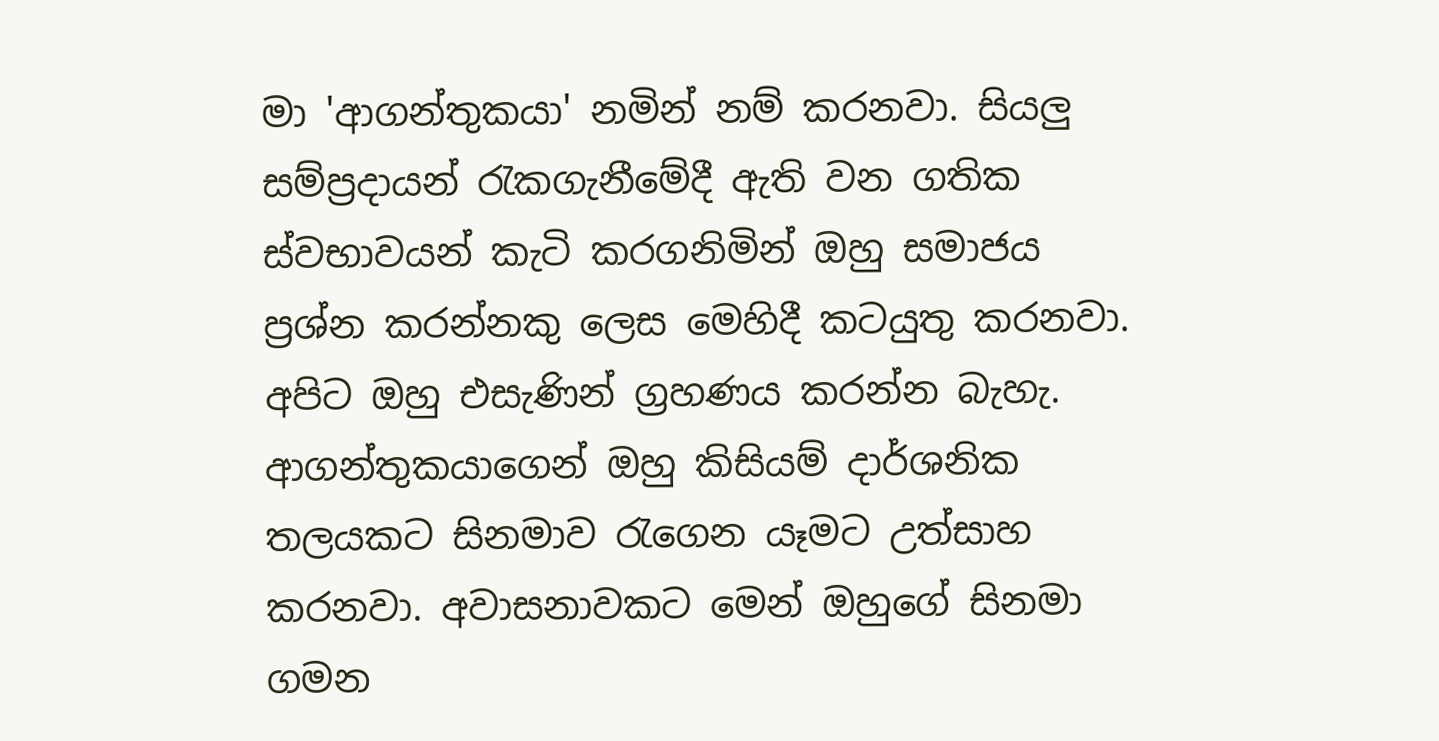මා 'ආගන්තුකයා' නමින් නම් කරනවා. සියලු සම්ප්‍රදායන් රැකගැනීමේදී ඇති වන ගතික ස්වභාවයන් කැටි කරගනිමින් ඔහු සමාජය ප්‍රශ්න කරන්නකු ලෙස මෙහිදී කටයුතු කරනවා. අපිට ඔහු එසැණින් ග්‍රහණය කරන්න බැහැ. ආගන්තුකයාගෙන් ඔහු කිසියම් දාර්ශනික තලයකට සිනමාව රැගෙන යෑමට උත්සාහ කරනවා. අවාසනාවකට මෙන් ඔහුගේ සිනමා ගමන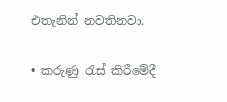එතැනින් නවතිනවා.

• කරුණු රැස් කිරීමේදී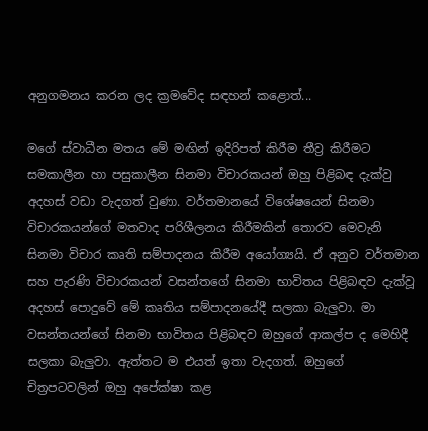අනුගමනය කරන ලද ක්‍රමවේද සඳහන් කළොත්...

ම‍ගේ ස්වාධීන මතය මේ මඟින් ඉදිරිපත් කිරීම තීව්‍ර කිරීමට සමකාලීන හා පසුකාලීන සිනමා විචාරකයන් ඔහු පිළිබඳ දැක්වු අදහස් වඩා වැදගත් වුණා. වර්තමානයේ විශේෂයෙන් සිනමා විචාරකයන්ගේ මතවාද පරිශීලනය කිරීමකින් තොරව මෙවැනි සිනමා විචාර කෘති සම්පාදනය කිරීම අයෝග්‍යයි. ඒ අනුව වර්තමාන සහ පැරණි විචාරකයන් වසන්ත‍ගේ සිනමා භාවිතය පිළිබඳව දැක්වූ අදහස් පොදුවේ ‍මේ කෘතිය සම්පාදනයේදී සලකා බැලුවා. මා වසන්තයන්ගේ සිනමා භාවිතය පිළිබඳව ඔහුගේ ආකල්ප ද මෙහිදී සලකා බැලුවා. ඇත්තට ම එයත් ඉතා වැදගත්. ඔහුගේ චිත්‍රපටවලින් ඔහු අපේක්ෂා කළ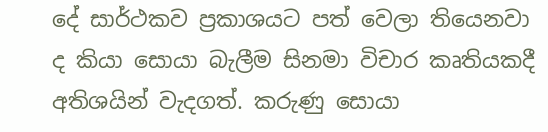දේ සාර්ථකව ප්‍රකාශයට පත් වෙලා තියෙනවා ද කියා සොයා බැලීම සිනමා විචාර කෘතියකදී අතිශයින් වැදගත්. කරුණු සොයා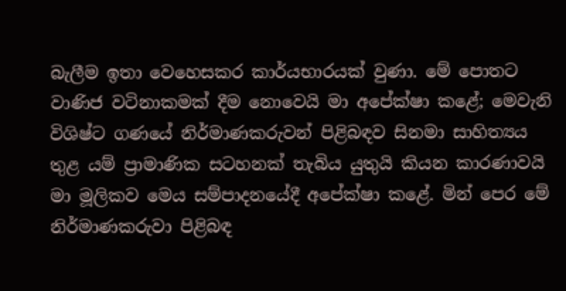බැලීම ඉතා වෙහෙසකර කාර්යභාරයක් වුණා. මේ පොතට වාණිජ වටිනාකමක් ‍දීම නොවෙයි මා අපේක්ෂා කළේ; මෙවැනි විශිෂ්ට ගණයේ නිර්මාණකරුවන් පිළිබඳව සිනමා සාහිත්‍යය තුළ යම් ප්‍රාමාණික සටහනක් තැබිය යුතුයි කියන කාරණාවයි මා මූලිකව මෙය සම්පාදනයේදී අපේක්ෂා ‍කළේ. මින් පෙර මේ නිර්මාණකරුවා පිළිබඳ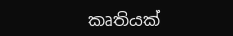කෘතියක්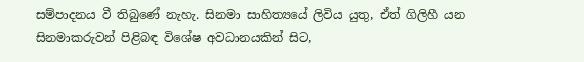සම්පාදනය වී තිබුණේ නැහැ. සිනමා සාහිත්‍යයේ ලිවිය යුතු, ඒත් ගිලිහී යන සිනමාකරුවන් පිළිබඳ විශේෂ අවධානයකින් සිට,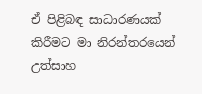ඒ පිළිබඳ සාධාරණයක් කිරීමට මා නිරන්තරයෙන් උත්සාහ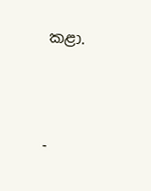කළා.



-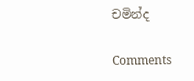චමින්ද

Comments